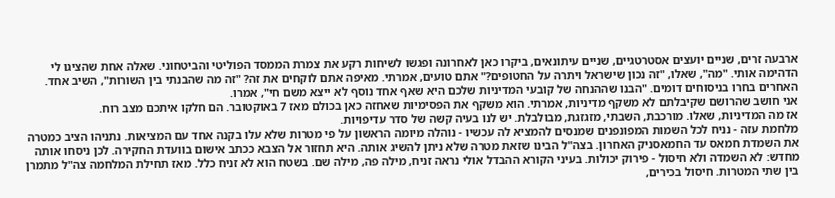ארבעה זרים, שניים יועצים אסטרטגיים, שניים עיתונאים, ביקרו כאן לאחרונה ופגשו לשיחות רקע את צמרת הממסד הפוליטי והביטחוני. שאלה אחת שהציגו לי הדהימה אותי. "מה", שאלו, "זה נכון שישראל ויתרה על החטופים?" אתם טועים, אמרתי. מאיפה אתם לוקחים את זה? "זה מה שהבנתי בין השורות", השיב אחד. האחרים בחרו בניסוחים דומים. "הבנו שההנחה של קובעי המדיניות שלכם היא שאף אחד נוסף לא ייצא משם חי", אמרו.
אני חושב שהרושם שקיבלתם לא משקף מדיניות, אמרתי. הוא משקף את הפסימיות שאחזה כאן בכולם מאז 7 באוקטובר. הם חלקו איתכם מצב רוח.
אז מה המדיניות, שאלו. מורכבת, השבתי, מזגזגת, מבולבלת. יש לנו בעיה קשה של סדר עדיפויות.
מלחמת עזה - נניח לכל השמות המפונפנים שמנסים להמציא לה עכשיו - נוהלה מיומה הראשון על פי מטרות שלא עלו בקנה אחד עם המציאות. נתניהו הציב כמטרה את השמדת חמאס עד החמאסניק האחרון. בצה"ל הבינו שזאת מטרה שלא ניתן להשיג אותה. היא תחזור אל הצבא ככתב אישום בוועדת החקירה. לכן ניסחו אותה מחדש: לא השמדה ולא חיסול - פירוק יכולות. בעיני הקורא ההבדל אולי נראה זניח, מילה פה, מילה שם. בשטח הוא לא זניח כלל. מאז תחילת המלחמה צה"ל מתמרן בין שתי המטרות. חיסול בכירים,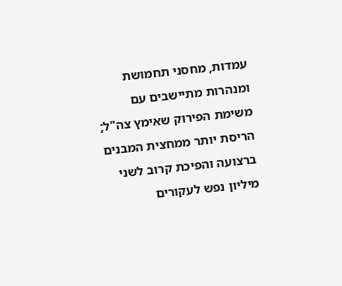עמדות, מחסני תחמושת ומנהרות מתיישבים עם משימת הפירוק שאימץ צה"ל; הריסת יותר ממחצית המבנים ברצועה והפיכת קרוב לשני מיליון נפש לעקורים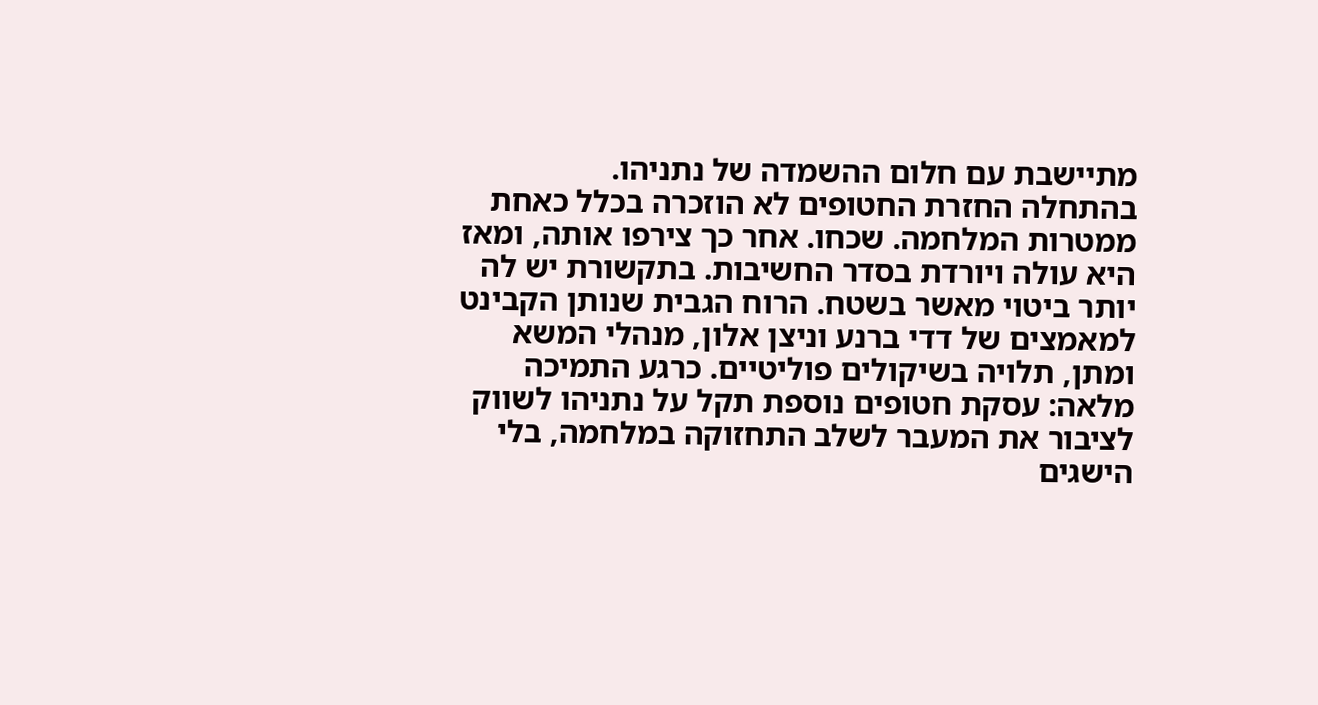מתיישבת עם חלום ההשמדה של נתניהו.
בהתחלה החזרת החטופים לא הוזכרה בכלל כאחת ממטרות המלחמה. שכחו. אחר כך צירפו אותה, ומאז היא עולה ויורדת בסדר החשיבות. בתקשורת יש לה יותר ביטוי מאשר בשטח. הרוח הגבית שנותן הקבינט למאמצים של דדי ברנע וניצן אלון, מנהלי המשא ומתן, תלויה בשיקולים פוליטיים. כרגע התמיכה מלאה: עסקת חטופים נוספת תקל על נתניהו לשווק לציבור את המעבר לשלב התחזוקה במלחמה, בלי הישגים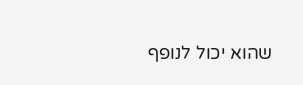שהוא יכול לנופף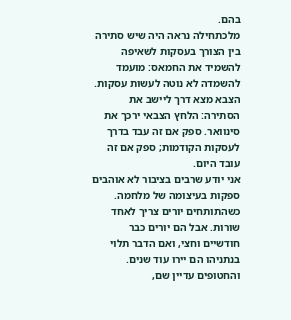בהם.
מלכתחילה נראה היה שיש סתירה בין הצורך בעסקות לשאיפה להשמיד את החמאס: מועמד להשמדה לא נוטה לעשות עסקות. הצבא מצא דרך ליישב את הסתירה: הלחץ הצבאי ירכך את סינוואר. ספק אם זה עבד בדרך לעסקות הקודמות; ספק אם זה עובד היום.
אני יודע שרבים בציבור לא אוהבים ספקות בעיצומה של מלחמה. כשהתותחים יורים צריך לאחד שורות. אבל הם יורים כבר חודשיים וחצי, ואם הדבר תלוי בנתניהו הם יירו עוד שנים. והחטופים עדיין שם,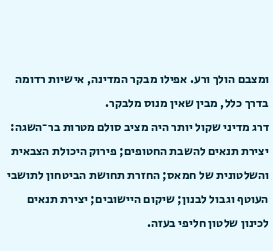ומצבם הולך ורע. אפילו מבקר המדינה, אישיות רדומה בדרך כלל, מבין שאין מנוס מלבקר.
דרג מדיני שקול יותר היה מציב סולם מטרות בר־השגה: יצירת תנאים להשבת החטופים; פירוק היכולת הצבאית והשלטונית של חמאס; החזרת תחושת הביטחון לתושבי העוטף וגבול לבנון; שיקום היישובים; יצירת תנאים לכינון שלטון חליפי בעזה.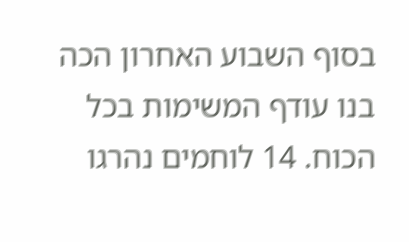בסוף השבוע האחרון הכה בנו עודף המשימות בכל הכוח. 14 לוחמים נהרגו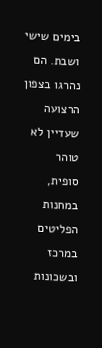בימים שישי ושבת. הם נהרגו בצפון הרצועה שעדיין לא טוהר סופית, במחנות הפליטים במרכז ובשכונות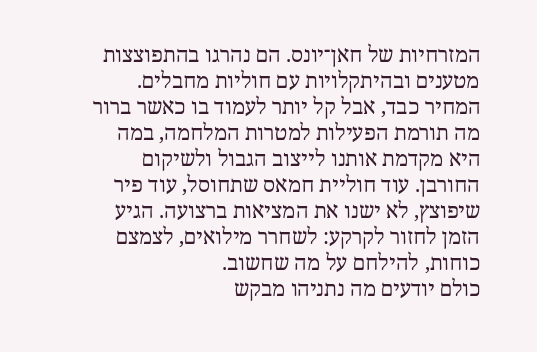המזרחיות של חאן־יונס. הם נהרגו בהתפוצצות מטענים ובהיתקלויות עם חוליות מחבלים. המחיר כבד, אבל קל יותר לעמוד בו כאשר ברור מה תורמת הפעילות למטרות המלחמה, במה היא מקדמת אותנו לייצוב הגבול ולשיקום החורבן. עוד חוליית חמאס שתחוסל, עוד פיר שיפוצץ, לא ישנו את המציאות ברצועה. הגיע הזמן לחזור לקרקע: לשחרר מילואים, לצמצם כוחות, להילחם על מה שחשוב.
כולם יודעים מה נתניהו מבקש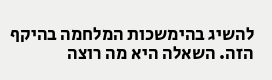להשיג בהימשכות המלחמה בהיקף הזה. השאלה היא מה רוצה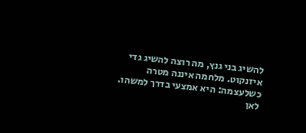להשיג בני גנץ, מה רוצה להשיג גדי איזנקוט. מלחמה איננה מטרה כשלעצמה: היא אמצעי בדרך למשהו. לאן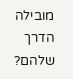מובילה הדרך שלהם?